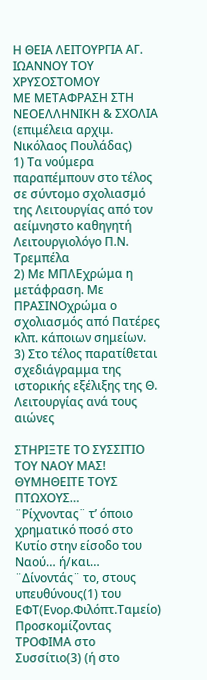Η ΘΕΙΑ ΛΕΙΤΟΥΡΓΙΑ ΑΓ. ΙΩΑΝΝΟΥ ΤΟΥ ΧΡΥΣΟΣΤΟΜΟΥ
ΜΕ ΜΕΤΑΦΡΑΣΗ ΣΤΗ ΝΕΟΕΛΛΗΝΙΚΗ & ΣΧΟΛΙΑ
(επιμέλεια αρχιμ. Νικόλαος Πουλάδας)
1) Τα νούμερα παραπέμπουν στο τέλος σε σύντομο σχολιασμό της Λειτουργίας από τον αείμνηστο καθηγητή Λειτουργιολόγο Π.Ν. Τρεμπέλα
2) Με ΜΠΛΕχρώμα η μετάφραση. Με ΠΡΑΣΙΝΟχρώμα ο σχολιασμός από Πατέρες κλπ. κάποιων σημείων.
3) Στο τέλος παρατίθεται σχεδιάγραμμα της ιστορικής εξέλιξης της Θ. Λειτουργίας ανά τους αιώνες

ΣΤΗΡΙΞΤΕ ΤΟ ΣΥΣΣΙΤΙΟ ΤΟΥ ΝΑΟΥ ΜΑΣ! ΘΥΜΗΘΕΙΤΕ ΤΟΥΣ ΠΤΩΧΟΥΣ…
¨Ρίχνοντας¨ τ’ όποιο χρηματικό ποσό στο Κυτίο στην είσοδο του Ναού… ή/και…
¨Δίνοντάς¨ το, στους υπευθύνους(1) του ΕΦΤ(Ενορ.Φιλόπτ.Ταμείο)
Προσκομίζοντας ΤΡΟΦΙΜΑ στο Συσσίτιο(3) (ή στο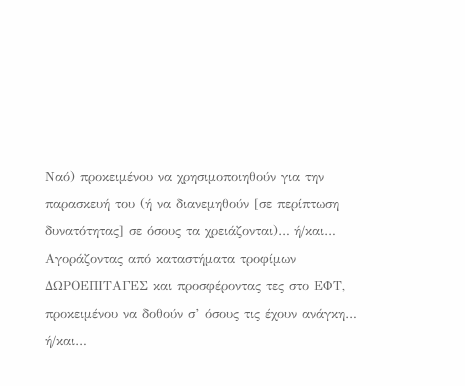Ναό) προκειμένου να χρησιμοποιηθούν για την παρασκευή του (ή να διανεμηθούν [σε περίπτωση δυνατότητας] σε όσους τα χρειάζονται)… ή/και…
Αγοράζοντας από καταστήματα τροφίμων ΔΩΡΟΕΠΙΤΑΓΕΣ και προσφέροντας τες στο ΕΦΤ, προκειμένου να δοθούν σ’ όσους τις έχουν ανάγκη… ή/και…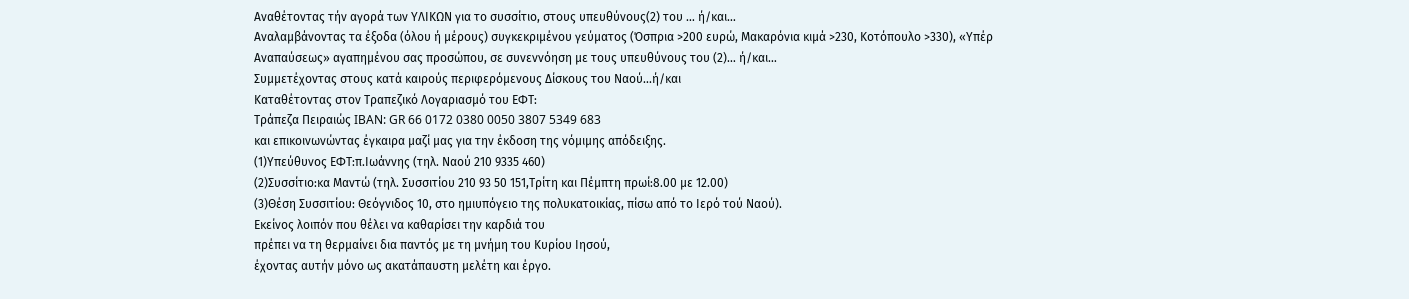Αναθέτοντας τήν αγορά των ΥΛΙΚΩΝ για το συσσίτιο, στους υπευθύνους(2) του … ή/και…
Αναλαμβάνοντας τα έξοδα (όλου ή μέρους) συγκεκριμένου γεύματος (Όσπρια >200 ευρώ, Μακαρόνια κιμά >230, Κοτόπουλο >330), «Υπέρ Αναπαύσεως» αγαπημένου σας προσώπου, σε συνεννόηση με τους υπευθύνους του (2)… ή/και…
Συμμετέχοντας στους κατά καιρούς περιφερόμενους Δίσκους του Ναού...ή/και
Καταθέτοντας στον Τραπεζικό Λογαριασμό του ΕΦΤ:
Τράπεζα Πειραιώς IBAN: GR 66 0172 0380 0050 3807 5349 683
και επικοινωνώντας έγκαιρα μαζί μας για την έκδοση της νόμιμης απόδειξης.
(1)Υπεύθυνος ΕΦΤ:π.Ιωάννης (τηλ. Ναού 210 9335 460)
(2)Συσσίτιο:κα Μαντώ (τηλ. Συσσιτίου 210 93 50 151,Τρίτη και Πέμπτη πρωί:8.00 με 12.00)
(3)Θέση Συσσιτίου: Θεόγνιδος 10, στο ημιυπόγειο της πολυκατοικίας, πίσω από το Ιερό τού Ναού).
Εκείνος λοιπόν που θέλει να καθαρίσει την καρδιά του
πρέπει να τη θερμαίνει δια παντός με τη μνήμη του Κυρίου Ιησού,
έχοντας αυτήν μόνο ως ακατάπαυστη μελέτη και έργο.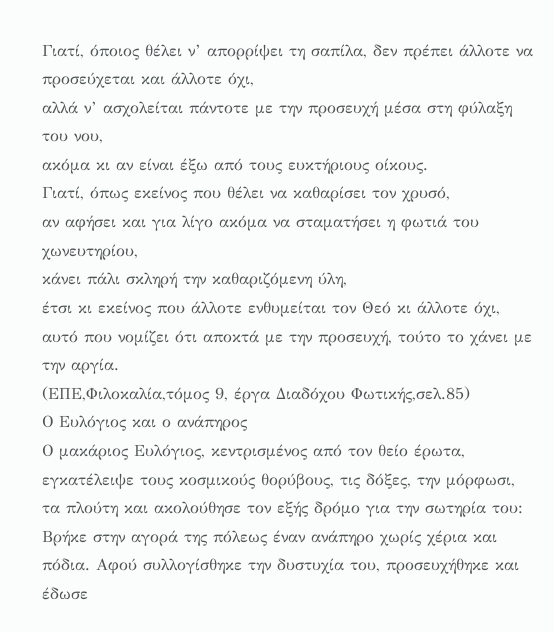Γιατί, όποιος θέλει ν’ απορρίψει τη σαπίλα, δεν πρέπει άλλοτε να προσεύχεται και άλλοτε όχι,
αλλά ν’ ασχολείται πάντοτε με την προσευχή μέσα στη φύλαξη του νου,
ακόμα κι αν είναι έξω από τους ευκτήριους οίκους.
Γιατί, όπως εκείνος που θέλει να καθαρίσει τον χρυσό,
αν αφήσει και για λίγο ακόμα να σταματήσει η φωτιά του χωνευτηρίου,
κάνει πάλι σκληρή την καθαριζόμενη ύλη,
έτσι κι εκείνος που άλλοτε ενθυμείται τον Θεό κι άλλοτε όχι, αυτό που νομίζει ότι αποκτά με την προσευχή, τούτο το χάνει με την αργία.
(ΕΠΕ,Φιλοκαλία,τόμος 9, έργα Διαδόχου Φωτικής,σελ.85)
Ο Ευλόγιος και ο ανάπηρος
Ο μακάριος Ευλόγιος, κεντρισμένος από τον θείο έρωτα, εγκατέλειψε τους κοσμικούς θορύβους, τις δόξες, την μόρφωσι, τα πλούτη και ακολούθησε τον εξής δρόμο για την σωτηρία του:
Βρήκε στην αγορά της πόλεως έναν ανάπηρο χωρίς χέρια και πόδια. Αφού συλλογίσθηκε την δυστυχία του, προσευχήθηκε και έδωσε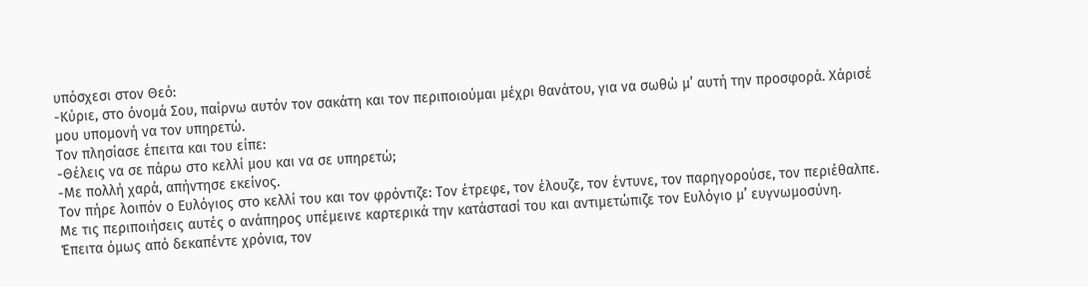υπόσχεσι στον Θεό:
-Κύριε, στο όνομά Σου, παίρνω αυτόν τον σακάτη και τον περιποιούμαι μέχρι θανάτου, για να σωθώ μ’ αυτή την προσφορά. Χάρισέ μου υπομονή να τον υπηρετώ.
Τον πλησίασε έπειτα και του είπε:
-Θέλεις να σε πάρω στο κελλί μου και να σε υπηρετώ;
-Με πολλή χαρά, απήντησε εκείνος.
Τον πήρε λοιπόν ο Ευλόγιος στο κελλί του και τον φρόντιζε: Τον έτρεφε, τον έλουζε, τον έντυνε, τον παρηγορούσε, τον περιέθαλπε. Με τις περιποιήσεις αυτές ο ανάπηρος υπέμεινε καρτερικά την κατάστασί του και αντιμετώπιζε τον Ευλόγιο μ’ ευγνωμοσύνη. Έπειτα όμως από δεκαπέντε χρόνια, τον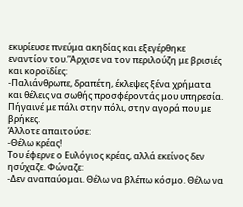εκυρίευσε πνεύμα ακηδίας και εξεγέρθηκε εναντίον του.’Άρχισε να τον περιλούζη με βρισιές και κοροϊδίες:
-Παλιάνθρωπε, δραπέτη, έκλεψες ξένα χρήματα και θέλεις να σωθής προσφέροντάς μου υπηρεσία. Πήγαινέ με πάλι στην πόλι, στην αγορά που με βρήκες.
Άλλοτε απαιτούσε:
-Θέλω κρέας!
Του έφερνε ο Ευλόγιος κρέας, αλλά εκείνος δεν ησύχαζε. Φώναζε:
-Δεν αναπαύομαι. Θέλω να βλέπω κόσμο. Θέλω να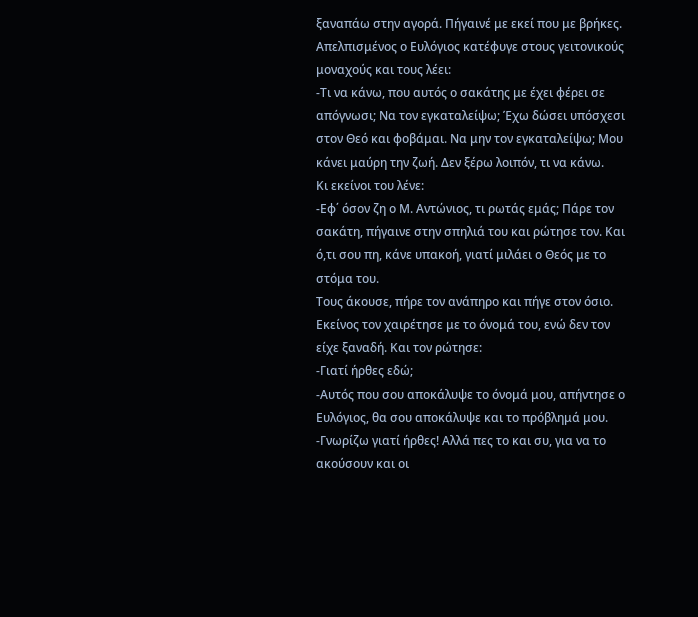ξαναπάω στην αγορά. Πήγαινέ με εκεί που με βρήκες.
Απελπισμένος ο Ευλόγιος κατέφυγε στους γειτονικούς μοναχούς και τους λέει:
-Τι να κάνω, που αυτός ο σακάτης με έχει φέρει σε απόγνωσι; Να τον εγκαταλείψω; Έχω δώσει υπόσχεσι στον Θεό και φοβάμαι. Να μην τον εγκαταλείψω; Μου κάνει μαύρη την ζωή. Δεν ξέρω λοιπόν, τι να κάνω.
Κι εκείνοι του λένε:
-Εφ΄ όσον ζη ο Μ. Αντώνιος, τι ρωτάς εμάς; Πάρε τον σακάτη, πήγαινε στην σπηλιά του και ρώτησε τον. Και ό,τι σου πη, κάνε υπακοή, γιατί μιλάει ο Θεός με το στόμα του.
Τους άκουσε, πήρε τον ανάπηρο και πήγε στον όσιο. Εκείνος τον χαιρέτησε με το όνομά του, ενώ δεν τον είχε ξαναδή. Και τον ρώτησε:
-Γιατί ήρθες εδώ;
-Αυτός που σου αποκάλυψε το όνομά μου, απήντησε ο Ευλόγιος, θα σου αποκάλυψε και το πρόβλημά μου.
-Γνωρίζω γιατί ήρθες! Αλλά πες το και συ, για να το ακούσουν και οι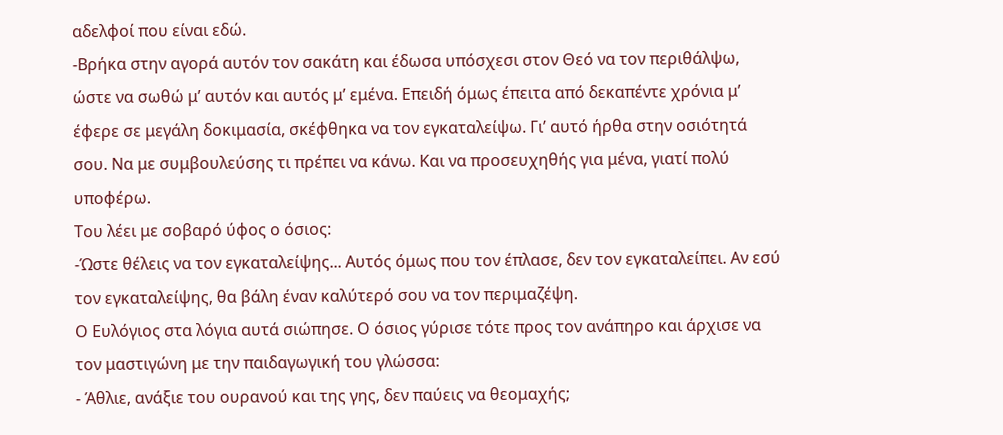αδελφοί που είναι εδώ.
-Βρήκα στην αγορά αυτόν τον σακάτη και έδωσα υπόσχεσι στον Θεό να τον περιθάλψω, ώστε να σωθώ μ’ αυτόν και αυτός μ’ εμένα. Επειδή όμως έπειτα από δεκαπέντε χρόνια μ’ έφερε σε μεγάλη δοκιμασία, σκέφθηκα να τον εγκαταλείψω. Γι’ αυτό ήρθα στην οσιότητά σου. Να με συμβουλεύσης τι πρέπει να κάνω. Και να προσευχηθής για μένα, γιατί πολύ υποφέρω.
Του λέει με σοβαρό ύφος ο όσιος:
-Ώστε θέλεις να τον εγκαταλείψης... Αυτός όμως που τον έπλασε, δεν τον εγκαταλείπει. Αν εσύ τον εγκαταλείψης, θα βάλη έναν καλύτερό σου να τον περιμαζέψη.
Ο Ευλόγιος στα λόγια αυτά σιώπησε. Ο όσιος γύρισε τότε προς τον ανάπηρο και άρχισε να τον μαστιγώνη με την παιδαγωγική του γλώσσα:
- Άθλιε, ανάξιε του ουρανού και της γης, δεν παύεις να θεομαχής;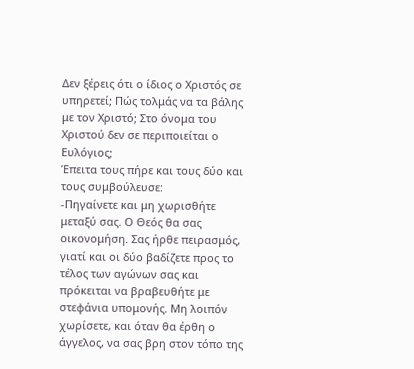Δεν ξέρεις ότι ο ίδιος ο Χριστός σε υπηρετεί; Πώς τολμάς να τα βάλης με τον Χριστό; Στο όνομα του Χριστού δεν σε περιποιείται ο Ευλόγιος;
Έπειτα τους πήρε και τους δύο και τους συμβούλευσε:
-Πηγαίνετε και μη χωρισθήτε μεταξύ σας. Ο Θεός θα σας οικονομήση. Σας ήρθε πειρασμός, γιατί και οι δύο βαδίζετε προς το τέλος των αγώνων σας και πρόκειται να βραβευθήτε με στεφάνια υπομονής. Μη λοιπόν χωρίσετε, και όταν θα έρθη ο άγγελος, να σας βρη στον τόπο της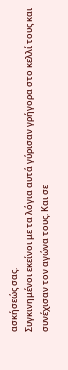ασκήσεώς σας.
Συγκινημένοι εκείνοι με τα λόγια αυτά γύρισαν γρήγορα στο κελλί τους και συνέχισαν τον αγώνα τους. Και σε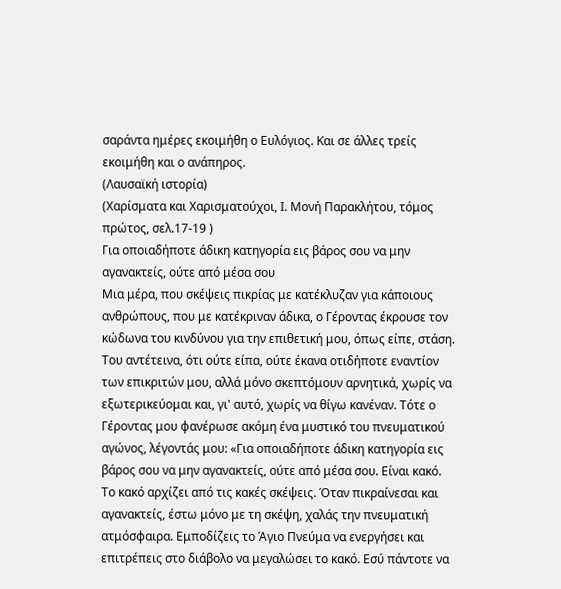σαράντα ημέρες εκοιμήθη ο Ευλόγιος. Και σε άλλες τρείς εκοιμήθη και ο ανάπηρος.
(Λαυσαϊκή ιστορία)
(Χαρίσματα και Χαρισματούχοι, Ι. Μονή Παρακλήτου, τόμος πρώτος, σελ.17-19 )
Για οποιαδήποτε άδικη κατηγορία εις βάρος σου να μην αγανακτείς, ούτε από μέσα σου
Μια μέρα, που σκέψεις πικρίας με κατέκλυζαν για κάποιους ανθρώπους, που με κατέκριναν άδικα, ο Γέροντας έκρουσε τον κώδωνα του κινδύνου για την επιθετική μου, όπως είπε, στάση. Του αντέτεινα, ότι ούτε είπα, ούτε έκανα οτιδήποτε εναντίον των επικριτών μου, αλλά μόνο σκεπτόμουν αρνητικά, χωρίς να εξωτερικεύομαι και, γι' αυτό, χωρίς να θίγω κανέναν. Τότε ο Γέροντας μου φανέρωσε ακόμη ένα μυστικό του πνευματικού αγώνος, λέγοντάς μου: «Για οποιαδήποτε άδικη κατηγορία εις βάρος σου να μην αγανακτείς, ούτε από μέσα σου. Είναι κακό. Το κακό αρχίζει από τις κακές σκέψεις. Όταν πικραίνεσαι και αγανακτείς, έστω μόνο με τη σκέψη, χαλάς την πνευματική ατμόσφαιρα. Εμποδίζεις το Άγιο Πνεύμα να ενεργήσει και επιτρέπεις στο διάβολο να μεγαλώσει το κακό. Εσύ πάντοτε να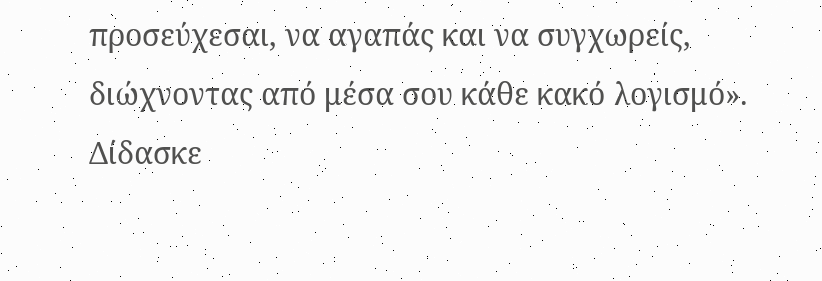προσεύχεσαι, να αγαπάς και να συγχωρείς, διώχνοντας από μέσα σου κάθε κακό λογισμό».
Δίδασκε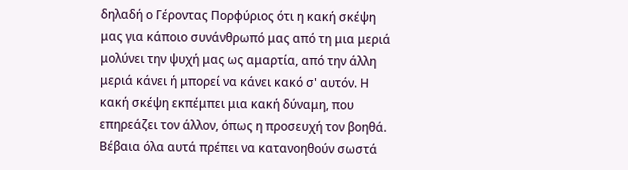δηλαδή ο Γέροντας Πορφύριος ότι η κακή σκέψη μας για κάποιο συνάνθρωπό μας από τη μια μεριά μολύνει την ψυχή μας ως αμαρτία, από την άλλη μεριά κάνει ή μπορεί να κάνει κακό σ' αυτόν. Η κακή σκέψη εκπέμπει μια κακή δύναμη, που επηρεάζει τον άλλον, όπως η προσευχή τον βοηθά. Βέβαια όλα αυτά πρέπει να κατανοηθούν σωστά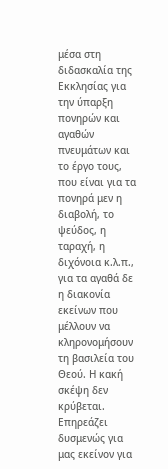μέσα στη διδασκαλία της Εκκλησίας για την ύπαρξη πονηρών και αγαθών πνευμάτων και το έργο τους, που είναι για τα πονηρά μεν η διαβολή, το ψεύδος, η ταραχή, η διχόνοια κ.λ.π., για τα αγαθά δε η διακονία εκείνων που μέλλουν να κληρονομήσουν τη βασιλεία του Θεού. Η κακή σκέψη δεν κρύβεται. Επηρεάζει δυσμενώς για μας εκείνον για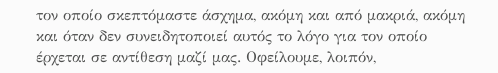τον οποίο σκεπτόμαστε άσχημα, ακόμη και από μακριά, ακόμη και όταν δεν συνειδητοποιεί αυτός το λόγο για τον οποίο έρχεται σε αντίθεση μαζί μας. Οφείλουμε, λοιπόν,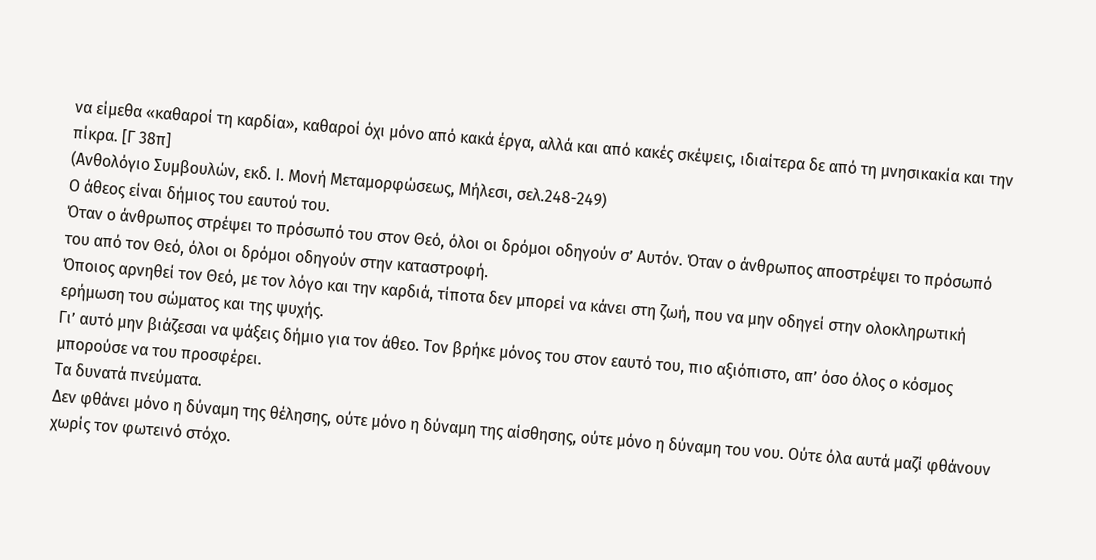να είμεθα «καθαροί τη καρδία», καθαροί όχι μόνο από κακά έργα, αλλά και από κακές σκέψεις, ιδιαίτερα δε από τη μνησικακία και την πίκρα. [Γ 38π]
(Ανθολόγιο Συμβουλών, εκδ. Ι. Μονή Μεταμορφώσεως, Μήλεσι, σελ.248-249)
Ο άθεος είναι δήμιος του εαυτού του.
Όταν ο άνθρωπος στρέψει το πρόσωπό του στον Θεό, όλοι οι δρόμοι οδηγούν σ’ Αυτόν. Όταν ο άνθρωπος αποστρέψει το πρόσωπό του από τον Θεό, όλοι οι δρόμοι οδηγούν στην καταστροφή.
Όποιος αρνηθεί τον Θεό, με τον λόγο και την καρδιά, τίποτα δεν μπορεί να κάνει στη ζωή, που να μην οδηγεί στην ολοκληρωτική ερήμωση του σώματος και της ψυχής.
Γι’ αυτό μην βιάζεσαι να ψάξεις δήμιο για τον άθεο. Τον βρήκε μόνος του στον εαυτό του, πιο αξιόπιστο, απ’ όσο όλος ο κόσμος μπορούσε να του προσφέρει.
Τα δυνατά πνεύματα.
Δεν φθάνει μόνο η δύναμη της θέλησης, ούτε μόνο η δύναμη της αίσθησης, ούτε μόνο η δύναμη του νου. Ούτε όλα αυτά μαζί φθάνουν χωρίς τον φωτεινό στόχο.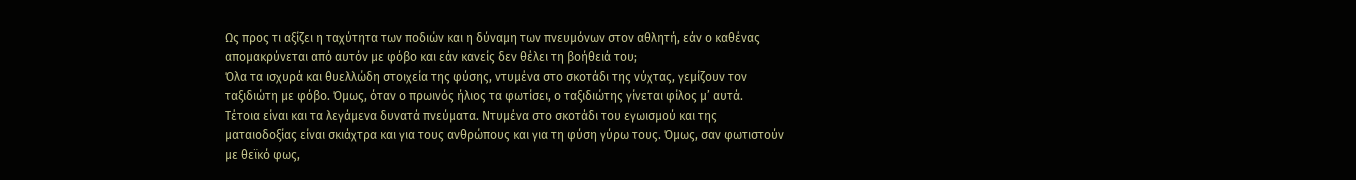Ως προς τι αξίζει η ταχύτητα των ποδιών και η δύναμη των πνευμόνων στον αθλητή, εάν ο καθένας απομακρύνεται από αυτόν με φόβο και εάν κανείς δεν θέλει τη βοήθειά του;
Όλα τα ισχυρά και θυελλώδη στοιχεία της φύσης, ντυμένα στο σκοτάδι της νύχτας, γεμίζουν τον ταξιδιώτη με φόβο. Όμως, όταν ο πρωινός ήλιος τα φωτίσει, ο ταξιδιώτης γίνεται φίλος μ’ αυτά.
Τέτοια είναι και τα λεγάμενα δυνατά πνεύματα. Ντυμένα στο σκοτάδι του εγωισμού και της ματαιοδοξίας είναι σκιάχτρα και για τους ανθρώπους και για τη φύση γύρω τους. Όμως, σαν φωτιστούν με θεϊκό φως,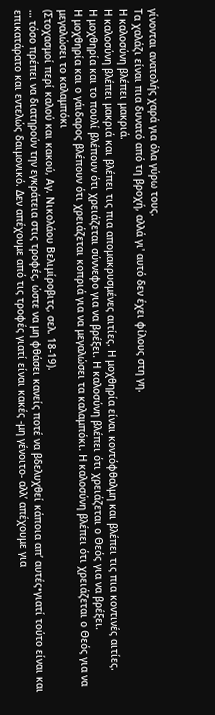γίνονται ανατολής χαρά για όλα γύρω τους.
Τα χαλάζι είναι πια δυνατό από τη βροχή, αλλά γι' αυτό δεν έχει φίλους στη γη.
Η καλοσύνη βλέπει μακριά.
Η καλοσύνη βλέπει μακριά και βλέπει τις πια απομακρυσμένες αιτίες. Η μοχθηρία είναι κοντόφθαλμη και βλέπει τις πια κοντινές αιτίες.
Η μοχθηρία και το πουλί βλέπουν ότι χρειάζεται σύννεφο για να βρέξει. Η καλοσύνη βλέπει ότι χρειάζεται ο Θεός για να βρέξει.
Η μοχθηρία και ο γάιδαρος βλέπουν ότι χρειάζεται κοπριά για να μεγαλώσει τα καλαμπόκι. Η καλοσύνη βλέπει ότι χρειάζεται ο Θεός για να μεγαλώσει το καλαμπόκι
(Στοχασμοί περί καλού και κακού, Αγ. Νικολάου Βελιμίροβιτς, σελ. 18-19).
… τόσο πρέπει να διατηρούν την εγκράτεια στις τροφές, ώστε να μη φθάσει κανείς ποτέ να βδελυχθεί κάποια απ’ αυτές•γιατί τούτο είναι και επικατάρατο και εντελώς δαιμονικό. Δεν απέχουμε από τις τροφές γιατί είναι κακές -μη γένοιτο- αλλ’ απέχουμε για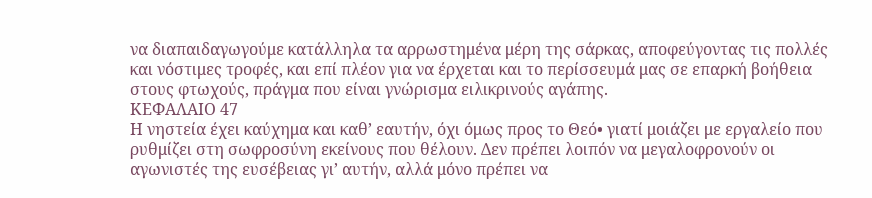να διαπαιδαγωγούμε κατάλληλα τα αρρωστημένα μέρη της σάρκας, αποφεύγοντας τις πολλές και νόστιμες τροφές, και επί πλέον για να έρχεται και το περίσσευμά μας σε επαρκή βοήθεια στους φτωχούς, πράγμα που είναι γνώρισμα ειλικρινούς αγάπης.
ΚΕΦΑΛΑΙΟ 47
Η νηστεία έχει καύχημα και καθ’ εαυτήν, όχι όμως προς το Θεό• γιατί μοιάζει με εργαλείο που ρυθμίζει στη σωφροσύνη εκείνους που θέλουν. Δεν πρέπει λοιπόν να μεγαλοφρονούν οι αγωνιστές της ευσέβειας γι’ αυτήν, αλλά μόνο πρέπει να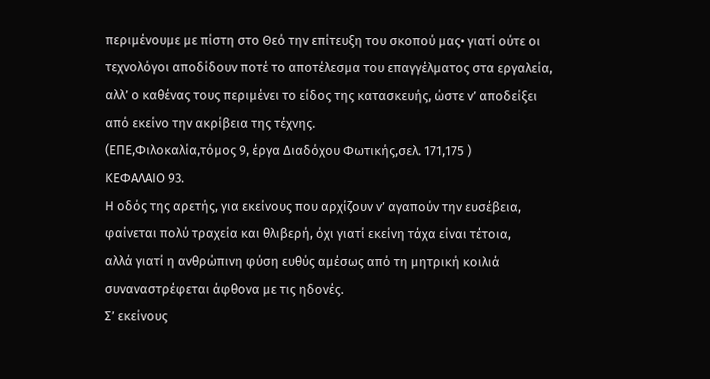περιμένουμε με πίστη στο Θεό την επίτευξη του σκοπού μας• γιατί ούτε οι τεχνολόγοι αποδίδουν ποτέ το αποτέλεσμα του επαγγέλματος στα εργαλεία, αλλ’ ο καθένας τους περιμένει το είδος της κατασκευής, ώστε ν’ αποδείξει από εκείνο την ακρίβεια της τέχνης.
(ΕΠΕ,Φιλοκαλία,τόμος 9, έργα Διαδόχου Φωτικής,σελ. 171,175 )
ΚΕΦΑΛΑΙΟ 93.
Η οδός της αρετής, για εκείνους που αρχίζουν ν’ αγαπούν την ευσέβεια,
φαίνεται πολύ τραχεία και θλιβερή, όχι γιατί εκείνη τάχα είναι τέτοια,
αλλά γιατί η ανθρώπινη φύση ευθύς αμέσως από τη μητρική κοιλιά
συναναστρέφεται άφθονα με τις ηδονές.
Σ’ εκείνους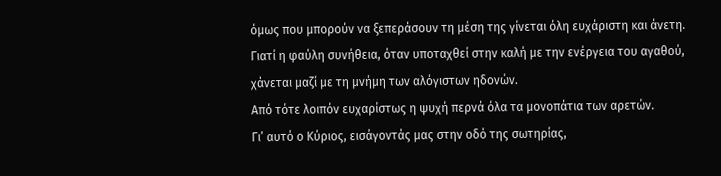όμως που μπορούν να ξεπεράσουν τη μέση της γίνεται όλη ευχάριστη και άνετη.
Γιατί η φαύλη συνήθεια, όταν υποταχθεί στην καλή με την ενέργεια του αγαθού,
χάνεται μαζί με τη μνήμη των αλόγιστων ηδονών.
Από τότε λοιπόν ευχαρίστως η ψυχή περνά όλα τα μονοπάτια των αρετών.
Γι’ αυτό ο Κύριος, εισάγοντάς μας στην οδό της σωτηρίας,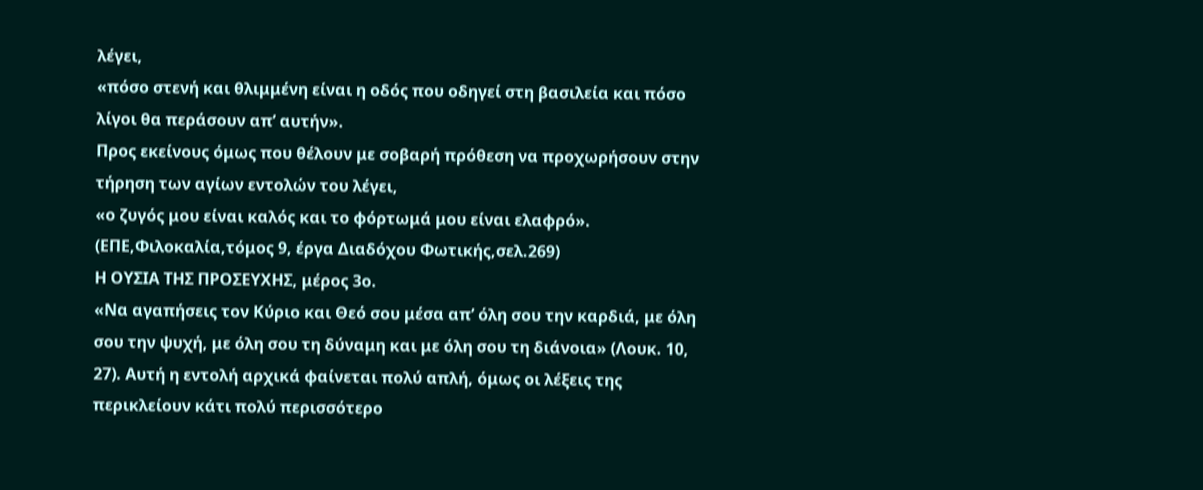λέγει,
«πόσο στενή και θλιμμένη είναι η οδός που οδηγεί στη βασιλεία και πόσο λίγοι θα περάσουν απ’ αυτήν».
Προς εκείνους όμως που θέλουν με σοβαρή πρόθεση να προχωρήσουν στην τήρηση των αγίων εντολών του λέγει,
«ο ζυγός μου είναι καλός και το φόρτωμά μου είναι ελαφρό».
(ΕΠΕ,Φιλοκαλία,τόμος 9, έργα Διαδόχου Φωτικής,σελ.269)
Η ΟΥΣΙΑ ΤΗΣ ΠΡΟΣΕΥΧΗΣ, μέρος 3ο.
«Να αγαπήσεις τον Κύριο και Θεό σου μέσα απ’ όλη σου την καρδιά, με όλη σου την ψυχή, με όλη σου τη δύναμη και με όλη σου τη διάνοια» (Λουκ. 10, 27). Αυτή η εντολή αρχικά φαίνεται πολύ απλή, όμως οι λέξεις της περικλείουν κάτι πολύ περισσότερο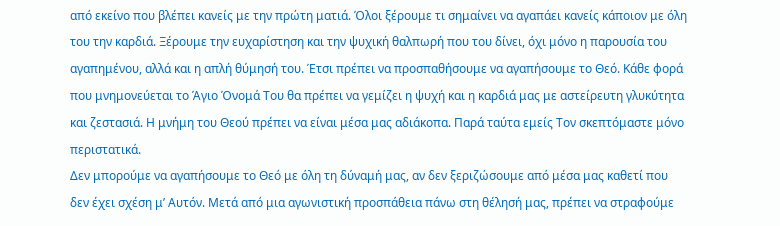από εκείνο που βλέπει κανείς με την πρώτη ματιά. Όλοι ξέρουμε τι σημαίνει να αγαπάει κανείς κάποιον με όλη του την καρδιά. Ξέρουμε την ευχαρίστηση και την ψυχική θαλπωρή που του δίνει, όχι μόνο η παρουσία του αγαπημένου, αλλά και η απλή θύμησή του. Έτσι πρέπει να προσπαθήσουμε να αγαπήσουμε το Θεό. Κάθε φορά που μνημονεύεται το Άγιο Όνομά Του θα πρέπει να γεμίζει η ψυχή και η καρδιά μας με αστείρευτη γλυκύτητα και ζεστασιά. Η μνήμη του Θεού πρέπει να είναι μέσα μας αδιάκοπα. Παρά ταύτα εμείς Τον σκεπτόμαστε μόνο περιστατικά.
Δεν μπορούμε να αγαπήσουμε το Θεό με όλη τη δύναμή μας, αν δεν ξεριζώσουμε από μέσα μας καθετί που δεν έχει σχέση μ’ Αυτόν. Μετά από μια αγωνιστική προσπάθεια πάνω στη θέλησή μας, πρέπει να στραφούμε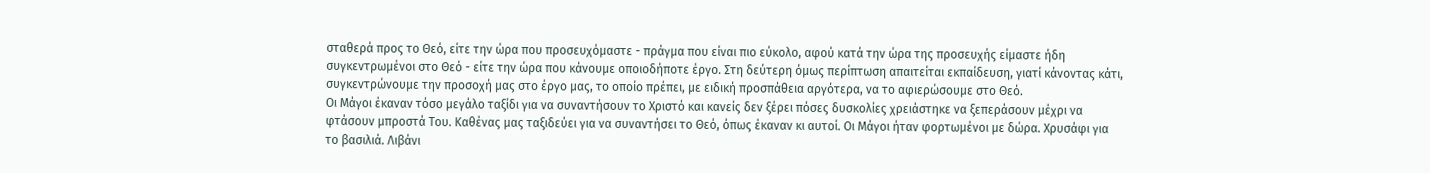σταθερά προς το Θεό, είτε την ώρα που προσευχόμαστε - πράγμα που είναι πιο εύκολο, αφού κατά την ώρα της προσευχής είμαστε ήδη συγκεντρωμένοι στο Θεό - είτε την ώρα που κάνουμε οποιοδήποτε έργο. Στη δεύτερη όμως περίπτωση απαιτείται εκπαίδευση, γιατί κάνοντας κάτι, συγκεντρώνουμε την προσοχή μας στο έργο μας, το οποίο πρέπει, με ειδική προσπάθεια αργότερα, να το αφιερώσουμε στο Θεό.
Οι Μάγοι έκαναν τόσο μεγάλο ταξίδι για να συναντήσουν το Χριστό και κανείς δεν ξέρει πόσες δυσκολίες χρειάστηκε να ξεπεράσουν μέχρι να φτάσουν μπροστά Του. Καθένας μας ταξιδεύει για να συναντήσει το Θεό, όπως έκαναν κι αυτοί. Οι Μάγοι ήταν φορτωμένοι με δώρα. Χρυσάφι για το βασιλιά. Λιβάνι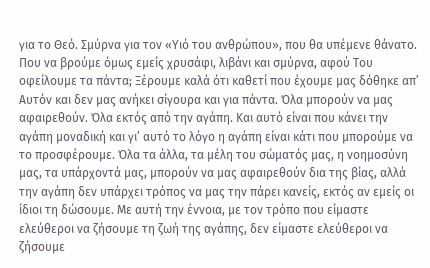για το Θεό. Σμύρνα για τον «Υιό του ανθρώπου», που θα υπέμενε θάνατο. Που να βρούμε όμως εμείς χρυσάφι, λιβάνι και σμύρνα, αφού Του οφείλουμε τα πάντα; Ξέρουμε καλά ότι καθετί που έχουμε μας δόθηκε απ’ Αυτόν και δεν μας ανήκει σίγουρα και για πάντα. Όλα μπορούν να μας αφαιρεθούν. Όλα εκτός από την αγάπη. Και αυτό είναι που κάνει την αγάπη μοναδική και γι’ αυτό το λόγο η αγάπη είναι κάτι που μπορούμε να το προσφέρουμε. Όλα τα άλλα, τα μέλη του σώματός μας, η νοημοσύνη μας, τα υπάρχοντά μας, μπορούν να μας αφαιρεθούν δια της βίας, αλλά την αγάπη δεν υπάρχει τρόπος να μας την πάρει κανείς, εκτός αν εμείς οι ίδιοι τη δώσουμε. Με αυτή την έννοια, με τον τρόπο που είμαστε ελεύθεροι να ζήσουμε τη ζωή της αγάπης, δεν είμαστε ελεύθεροι να ζήσουμε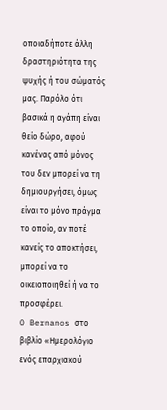οποιαδήποτε άλλη δραστηριότητα της ψυχής ή του σώματός μας. Παρόλο ότι βασικά η αγάπη είναι θείο δώρο, αφού κανένας από μόνος του δεν μπορεί να τη δημιουργήσει, όμως είναι το μόνο πράγμα το οποίο, αν ποτέ κανείς το αποκτήσει, μπορεί να το οικειοποιηθεί ή να το προσφέρει.
O Bernanos στο βιβλίο «Ημερολόγιο ενός επαρχιακού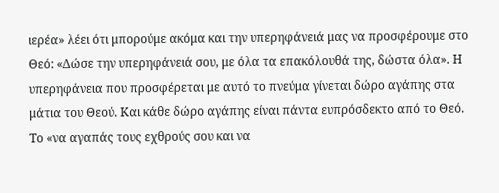ιερέα» λέει ότι μπορούμε ακόμα και την υπερηφάνειά μας να προσφέρουμε στο Θεό: «Δώσε την υπερηφάνειά σου, με όλα τα επακόλουθά της, δώστα όλα». Η υπερηφάνεια που προσφέρεται με αυτό το πνεύμα γίνεται δώρο αγάπης στα μάτια του Θεού. Και κάθε δώρο αγάπης είναι πάντα ευπρόσδεκτο από το Θεό.
Το «να αγαπάς τους εχθρούς σου και να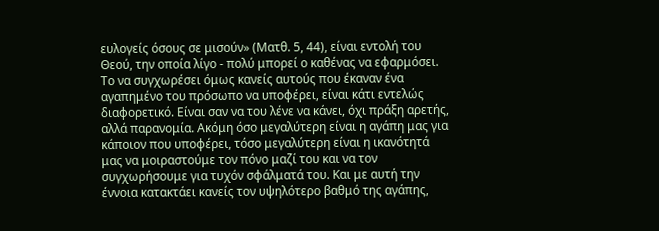ευλογείς όσους σε μισούν» (Ματθ. 5, 44), είναι εντολή του Θεού, την οποία λίγο - πολύ μπορεί ο καθένας να εφαρμόσει. Το να συγχωρέσει όμως κανείς αυτούς που έκαναν ένα αγαπημένο του πρόσωπο να υποφέρει, είναι κάτι εντελώς διαφορετικό. Είναι σαν να του λένε να κάνει, όχι πράξη αρετής, αλλά παρανομία. Ακόμη όσο μεγαλύτερη είναι η αγάπη μας για κάποιον που υποφέρει, τόσο μεγαλύτερη είναι η ικανότητά μας να μοιραστούμε τον πόνο μαζί του και να τον συγχωρήσουμε για τυχόν σφάλματά του. Και με αυτή την έννοια κατακτάει κανείς τον υψηλότερο βαθμό της αγάπης,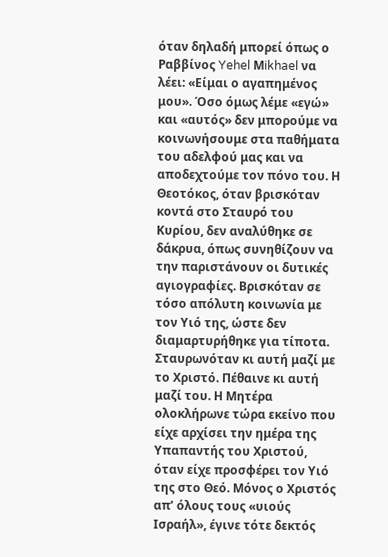όταν δηλαδή μπορεί όπως ο Ραββίνος Yehel Μikhael να λέει: «Είμαι ο αγαπημένος μου». Όσο όμως λέμε «εγώ» και «αυτός» δεν μπορούμε να κοινωνήσουμε στα παθήματα του αδελφού μας και να αποδεχτούμε τον πόνο του. Η Θεοτόκος, όταν βρισκόταν κοντά στο Σταυρό του Κυρίου, δεν αναλύθηκε σε δάκρυα, όπως συνηθίζουν να την παριστάνουν οι δυτικές αγιογραφίες. Βρισκόταν σε τόσο απόλυτη κοινωνία με τον Υιό της, ώστε δεν διαμαρτυρήθηκε για τίποτα. Σταυρωνόταν κι αυτή μαζί με το Χριστό. Πέθαινε κι αυτή μαζί του. Η Μητέρα ολοκλήρωνε τώρα εκείνο που είχε αρχίσει την ημέρα της Υπαπαντής του Χριστού, όταν είχε προσφέρει τον Υιό της στο Θεό. Μόνος ο Χριστός απ’ όλους τους «υιούς Ισραήλ», έγινε τότε δεκτός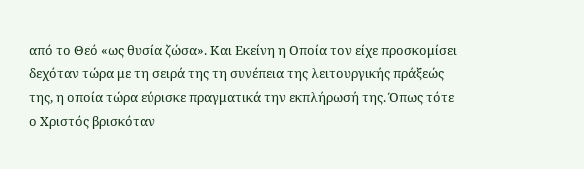από το Θεό «ως θυσία ζώσα». Και Εκείνη η Oποία τον είχε προσκομίσει δεχόταν τώρα με τη σειρά της τη συνέπεια της λειτουργικής πράξεώς της, η οποία τώρα εύρισκε πραγματικά την εκπλήρωσή της. Όπως τότε ο Χριστός βρισκόταν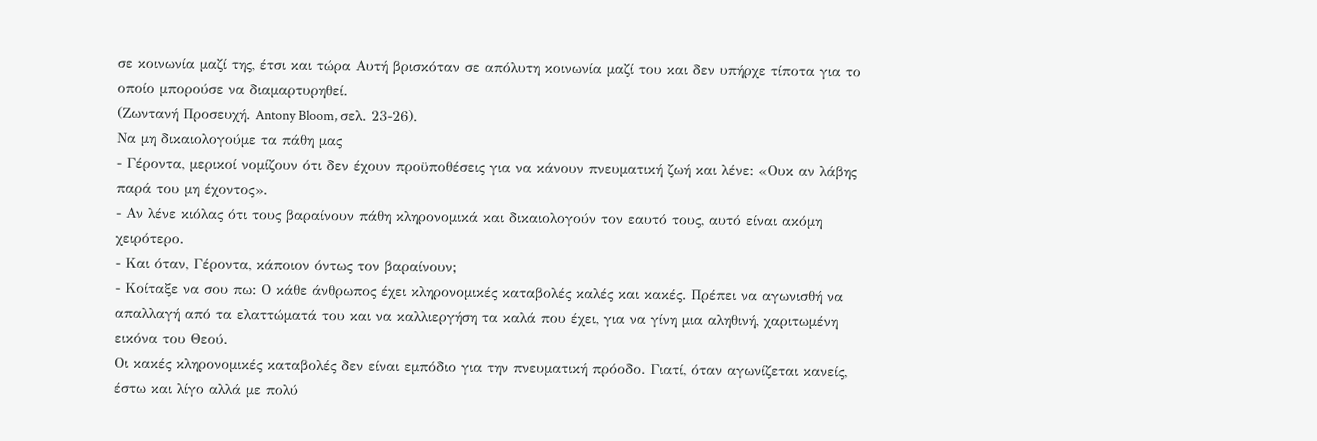σε κοινωνία μαζί της, έτσι και τώρα Αυτή βρισκόταν σε απόλυτη κοινωνία μαζί του και δεν υπήρχε τίποτα για το οποίο μπορούσε να διαμαρτυρηθεί.
(Ζωντανή Προσευχή. Antony Bloom, σελ. 23-26).
Να μη δικαιολογούμε τα πάθη μας
- Γέροντα, μερικοί νομίζουν ότι δεν έχουν προϋποθέσεις για να κάνουν πνευματική ζωή και λένε: «Ουκ αν λάβης παρά του μη έχοντος».
- Αν λένε κιόλας ότι τους βαραίνουν πάθη κληρονομικά και δικαιολογούν τον εαυτό τους, αυτό είναι ακόμη χειρότερο.
- Και όταν, Γέροντα, κάποιον όντως τον βαραίνουν;
- Κοίταξε να σου πω: Ο κάθε άνθρωπος έχει κληρονομικές καταβολές καλές και κακές. Πρέπει να αγωνισθή να απαλλαγή από τα ελαττώματά του και να καλλιεργήση τα καλά που έχει, για να γίνη μια αληθινή, χαριτωμένη εικόνα του Θεού.
Οι κακές κληρονομικές καταβολές δεν είναι εμπόδιο για την πνευματική πρόοδο. Γιατί, όταν αγωνίζεται κανείς, έστω και λίγο αλλά με πολύ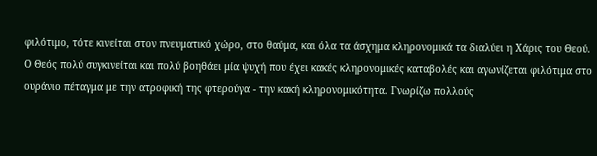φιλότιμο, τότε κινείται στον πνευματικό χώρο, στο θαύμα, και όλα τα άσχημα κληρονομικά τα διαλύει η Χάρις του Θεού.
Ο Θεός πολύ συγκινείται και πολύ βοηθάει μία ψυχή που έχει κακές κληρονομικές καταβολές και αγωνίζεται φιλότιμα στο ουράνιο πέταγμα με την ατροφική της φτερούγα - την κακή κληρονομικότητα. Γνωρίζω πολλούς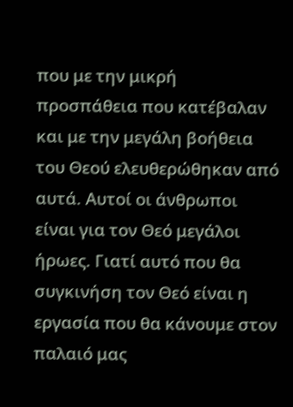που με την μικρή προσπάθεια που κατέβαλαν και με την μεγάλη βοήθεια του Θεού ελευθερώθηκαν από αυτά. Αυτοί οι άνθρωποι είναι για τον Θεό μεγάλοι ήρωες. Γιατί αυτό που θα συγκινήση τον Θεό είναι η εργασία που θα κάνουμε στον παλαιό μας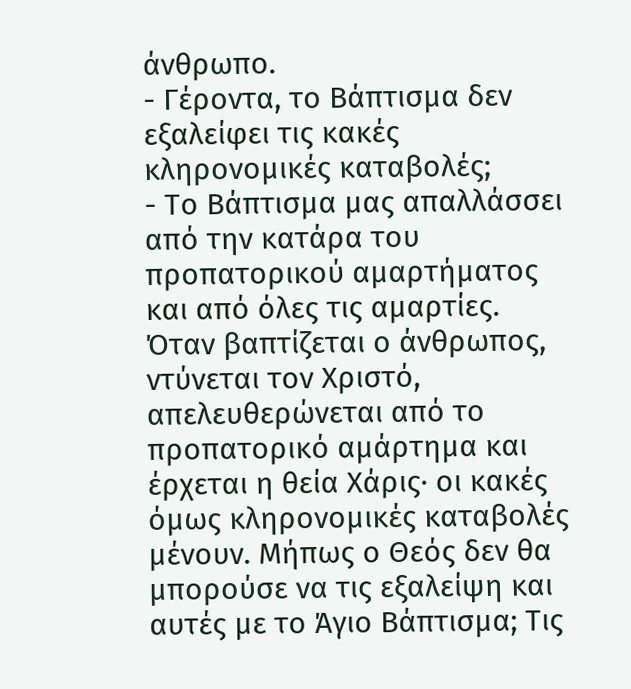άνθρωπο.
- Γέροντα, το Βάπτισμα δεν εξαλείφει τις κακές κληρονομικές καταβολές;
- Το Βάπτισμα μας απαλλάσσει από την κατάρα του προπατορικού αμαρτήματος και από όλες τις αμαρτίες. Όταν βαπτίζεται ο άνθρωπος, ντύνεται τον Χριστό, απελευθερώνεται από το προπατορικό αμάρτημα και έρχεται η θεία Χάρις· οι κακές όμως κληρονομικές καταβολές μένουν. Μήπως ο Θεός δεν θα μπορούσε να τις εξαλείψη και αυτές με το Άγιο Βάπτισμα; Τις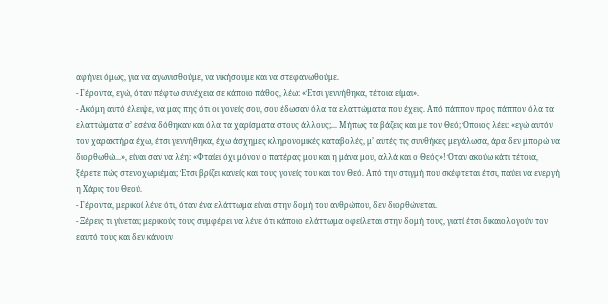αφήνει όμως, για να αγωνισθούμε, να νικήσουμε και να στεφανωθούμε.
- Γέροντα, εγώ, όταν πέφτω συνέχεια σε κάποιο πάθος, λέω: «Έτσι γεννήθηκα, τέτοια είμαι».
- Ακόμη αυτό έλειψε, να μας πης ότι οι γονείς σου, σου έδωσαν όλα τα ελαττώματα που έχεις. Από πάππον προς πάππον όλα τα ελαττώματα σ’ εσένα δόθηκαν και όλα τα χαρίσματα στους άλλους;... Μήπως τα βάζεις και με τον Θεό; Όποιος λέει: «εγώ αυτόν τον χαρακτήρα έχω, έτσι γεννήθηκα, έχω άσχημες κληρονομικές καταβολές, μ’ αυτές τις συνθήκες μεγάλωσα, άρα δεν μπορώ να διορθωθώ...», είναι σαν να λέη: «Φταίει όχι μόνον ο πατέρας μου και η μάνα μου, αλλά και ο Θεός»! Όταν ακούω κάτι τέτοια, ξέρετε πώς στενοχωριέμαι; Έτσι βρίζει κανείς και τους γονείς του και τον Θεό. Από την στιγμή που σκέφτεται έτσι, παύει να ενεργή η Χάρις του Θεού.
- Γέροντα, μερικοί λένε ότι, όταν ένα ελάττωμα είναι στην δομή του ανθρώπου, δεν διορθώνεται.
- Ξέρεις τι γίνεται; μερικούς τους συμφέρει να λένε ότι κάποιο ελάττωμα οφείλεται στην δομή τους, γιατί έτσι δικαιολογούν τον εαυτό τους και δεν κάνουν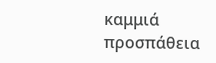καμμιά προσπάθεια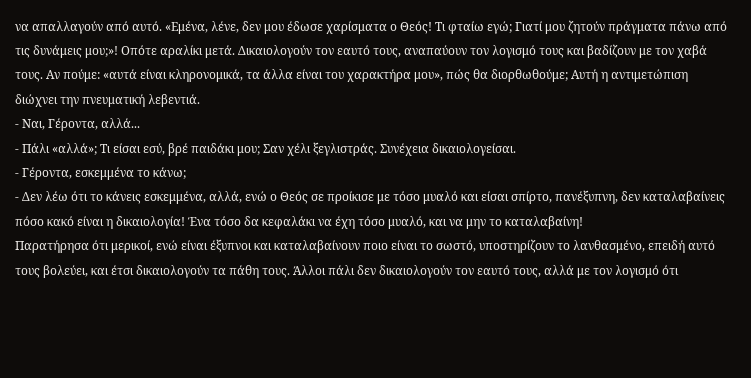να απαλλαγούν από αυτό. «Εμένα, λένε, δεν μου έδωσε χαρίσματα ο Θεός! Τι φταίω εγώ; Γιατί μου ζητούν πράγματα πάνω από τις δυνάμεις μου;»! Οπότε αραλίκι μετά. Δικαιολογούν τον εαυτό τους, αναπαύουν τον λογισμό τους και βαδίζουν με τον χαβά τους. Αν πούμε: «αυτά είναι κληρονομικά, τα άλλα είναι του χαρακτήρα μου», πώς θα διορθωθούμε; Αυτή η αντιμετώπιση διώχνει την πνευματική λεβεντιά.
- Ναι, Γέροντα, αλλά...
- Πάλι «αλλά»; Τι είσαι εσύ, βρέ παιδάκι μου; Σαν χέλι ξεγλιστράς. Συνέχεια δικαιολογείσαι.
- Γέροντα, εσκεμμένα το κάνω;
- Δεν λέω ότι το κάνεις εσκεμμένα, αλλά, ενώ ο Θεός σε προίκισε με τόσο μυαλό και είσαι σπίρτο, πανέξυπνη, δεν καταλαβαίνεις πόσο κακό είναι η δικαιολογία! Ένα τόσο δα κεφαλάκι να έχη τόσο μυαλό, και να μην το καταλαβαίνη!
Παρατήρησα ότι μερικοί, ενώ είναι έξυπνοι και καταλαβαίνουν ποιο είναι το σωστό, υποστηρίζουν το λανθασμένο, επειδή αυτό τους βολεύει, και έτσι δικαιολογούν τα πάθη τους. Άλλοι πάλι δεν δικαιολογούν τον εαυτό τους, αλλά με τον λογισμό ότι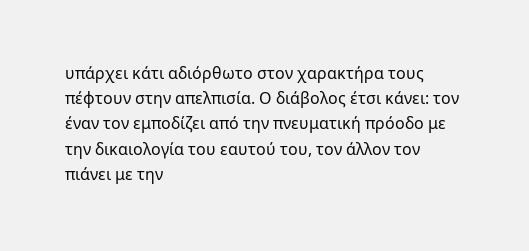υπάρχει κάτι αδιόρθωτο στον χαρακτήρα τους πέφτουν στην απελπισία. Ο διάβολος έτσι κάνει: τον έναν τον εμποδίζει από την πνευματική πρόοδο με την δικαιολογία του εαυτού του, τον άλλον τον πιάνει με την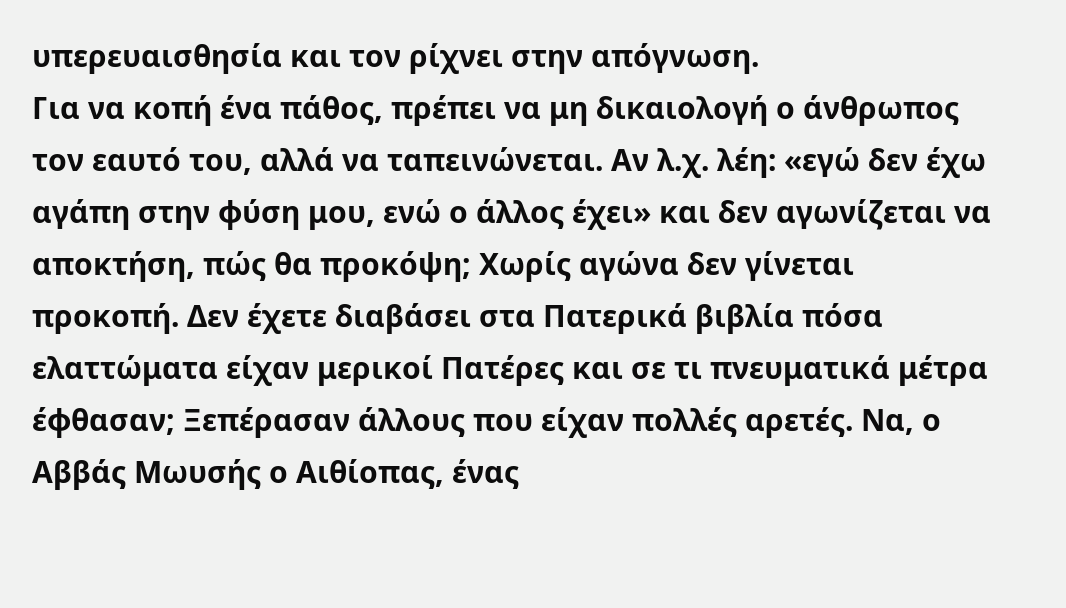υπερευαισθησία και τον ρίχνει στην απόγνωση.
Για να κοπή ένα πάθος, πρέπει να μη δικαιολογή ο άνθρωπος τον εαυτό του, αλλά να ταπεινώνεται. Αν λ.χ. λέη: «εγώ δεν έχω αγάπη στην φύση μου, ενώ ο άλλος έχει» και δεν αγωνίζεται να αποκτήση, πώς θα προκόψη; Χωρίς αγώνα δεν γίνεται προκοπή. Δεν έχετε διαβάσει στα Πατερικά βιβλία πόσα ελαττώματα είχαν μερικοί Πατέρες και σε τι πνευματικά μέτρα έφθασαν; Ξεπέρασαν άλλους που είχαν πολλές αρετές. Να, ο Αββάς Μωυσής ο Αιθίοπας, ένας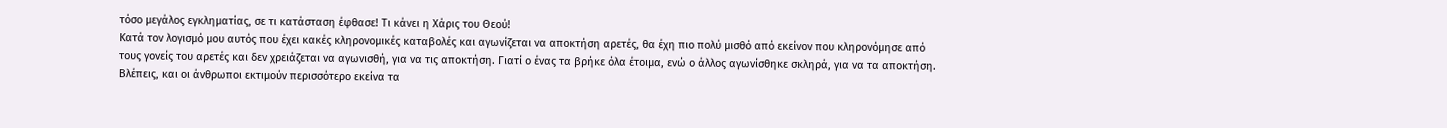τόσο μεγάλος εγκληματίας, σε τι κατάσταση έφθασε! Τι κάνει η Χάρις του Θεού!
Κατά τον λογισμό μου αυτός που έχει κακές κληρονομικές καταβολές και αγωνίζεται να αποκτήση αρετές, θα έχη πιο πολύ μισθό από εκείνον που κληρονόμησε από τους γονείς του αρετές και δεν χρειάζεται να αγωνισθή, για να τις αποκτήση. Γιατί ο ένας τα βρήκε όλα έτοιμα, ενώ ο άλλος αγωνίσθηκε σκληρά, για να τα αποκτήση. Βλέπεις, και οι άνθρωποι εκτιμούν περισσότερο εκείνα τα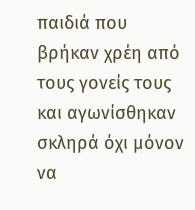παιδιά που βρήκαν χρέη από τους γονείς τους και αγωνίσθηκαν σκληρά όχι μόνον να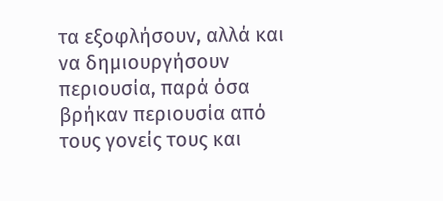τα εξοφλήσουν, αλλά και να δημιουργήσουν περιουσία, παρά όσα βρήκαν περιουσία από τους γονείς τους και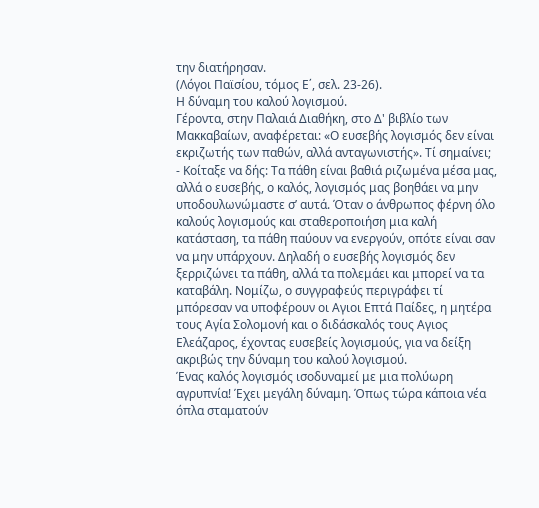την διατήρησαν.
(Λόγοι Παϊσίου, τόμος Ε΄, σελ. 23-26).
Η δύναμη του καλού λογισμού.
Γέροντα, στην Παλαιά Διαθήκη, στο Δ' βιβλίο των Μακκαβαίων, αναφέρεται: «Ο ευσεβής λογισμός δεν είναι εκριζωτής των παθών, αλλά ανταγωνιστής». Τί σημαίνει;
- Κοίταξε να δής: Τα πάθη είναι βαθιά ριζωμένα μέσα μας, αλλά ο ευσεβής, ο καλός, λογισμός μας βοηθάει να μην υποδουλωνώμαστε σ’ αυτά. Όταν ο άνθρωπος φέρνη όλο καλούς λογισμούς και σταθεροποιήση μια καλή κατάσταση, τα πάθη παύουν να ενεργούν, οπότε είναι σαν να μην υπάρχουν. Δηλαδή ο ευσεβής λογισμός δεν ξερριζώνει τα πάθη, αλλά τα πολεμάει και μπορεί να τα καταβάλη. Νομίζω, ο συγγραφεύς περιγράφει τί μπόρεσαν να υποφέρουν οι Αγιοι Επτά Παίδες, η μητέρα τους Αγία Σολομονή και ο διδάσκαλός τους Αγιος Ελεάζαρος, έχοντας ευσεβείς λογισμούς, για να δείξη ακριβώς την δύναμη του καλού λογισμού.
Ένας καλός λογισμός ισοδυναμεί με μια πολύωρη αγρυπνία! Έχει μεγάλη δύναμη. Όπως τώρα κάποια νέα όπλα σταματούν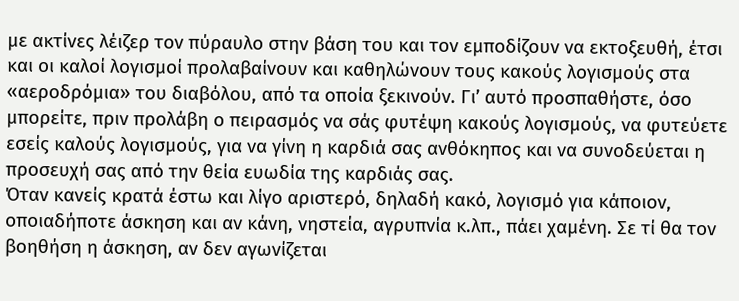με ακτίνες λέιζερ τον πύραυλο στην βάση του και τον εμποδίζουν να εκτοξευθή, έτσι και οι καλοί λογισμοί προλαβαίνουν και καθηλώνουν τους κακούς λογισμούς στα «αεροδρόμια» του διαβόλου, από τα οποία ξεκινούν. Γι’ αυτό προσπαθήστε, όσο μπορείτε, πριν προλάβη ο πειρασμός να σάς φυτέψη κακούς λογισμούς, να φυτεύετε εσείς καλούς λογισμούς, για να γίνη η καρδιά σας ανθόκηπος και να συνοδεύεται η προσευχή σας από την θεία ευωδία της καρδιάς σας.
Όταν κανείς κρατά έστω και λίγο αριστερό, δηλαδή κακό, λογισμό για κάποιον, οποιαδήποτε άσκηση και αν κάνη, νηστεία, αγρυπνία κ.λπ., πάει χαμένη. Σε τί θα τον βοηθήση η άσκηση, αν δεν αγωνίζεται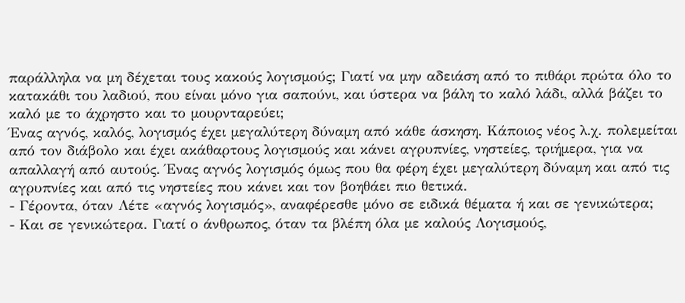παράλληλα να μη δέχεται τους κακούς λογισμούς; Γιατί να μην αδειάση από το πιθάρι πρώτα όλο το κατακάθι του λαδιού, που είναι μόνο για σαπούνι, και ύστερα να βάλη το καλό λάδι, αλλά βάζει το καλό με το άχρηστο και το μουρνταρεύει;
Ένας αγνός, καλός, λογισμός έχει μεγαλύτερη δύναμη από κάθε άσκηση. Κάποιος νέος λ.χ. πολεμείται από τον διάβολο και έχει ακάθαρτους λογισμούς και κάνει αγρυπνίες, νηστείες, τριήμερα, για να απαλλαγή από αυτούς. Ένας αγνός λογισμός όμως που θα φέρη έχει μεγαλύτερη δύναμη και από τις αγρυπνίες και από τις νηστείες που κάνει και τον βοηθάει πιο θετικά.
- Γέροντα, όταν Λέτε «αγνός λογισμός», αναφέρεσθε μόνο σε ειδικά θέματα ή και σε γενικώτερα;
- Και σε γενικώτερα. Γιατί ο άνθρωπος, όταν τα βλέπη όλα με καλούς Λογισμούς,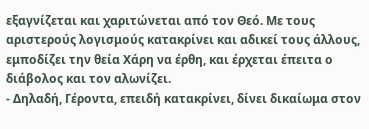εξαγνίζεται και χαριτώνεται από τον Θεό. Με τους αριστερούς λογισμούς κατακρίνει και αδικεί τους άλλους, εμποδίζει την θεία Χάρη να έρθη, και έρχεται έπειτα ο διάβολος και τον αλωνίζει.
- Δηλαδή, Γέροντα, επειδή κατακρίνει, δίνει δικαίωμα στον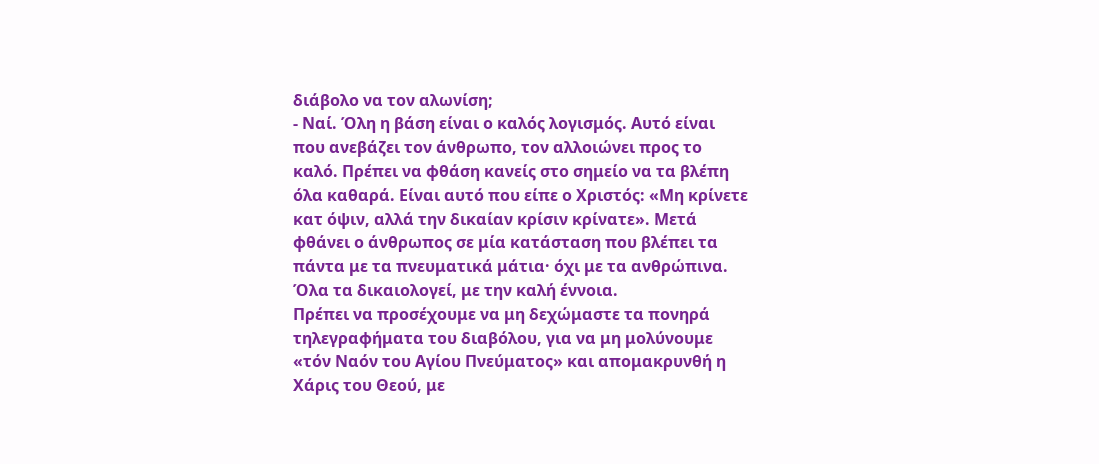διάβολο να τον αλωνίση;
- Ναί. Όλη η βάση είναι ο καλός λογισμός. Αυτό είναι που ανεβάζει τον άνθρωπο, τον αλλοιώνει προς το καλό. Πρέπει να φθάση κανείς στο σημείο να τα βλέπη όλα καθαρά. Είναι αυτό που είπε ο Χριστός: «Μη κρίνετε κατ όψιν, αλλά την δικαίαν κρίσιν κρίνατε». Μετά φθάνει ο άνθρωπος σε μία κατάσταση που βλέπει τα πάντα με τα πνευματικά μάτια· όχι με τα ανθρώπινα. Όλα τα δικαιολογεί, με την καλή έννοια.
Πρέπει να προσέχουμε να μη δεχώμαστε τα πονηρά τηλεγραφήματα του διαβόλου, για να μη μολύνουμε «τόν Ναόν του Αγίου Πνεύματος» και απομακρυνθή η Χάρις του Θεού, με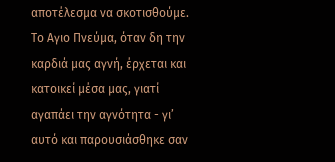αποτέλεσμα να σκοτισθούμε. Το Αγιο Πνεύμα, όταν δη την καρδιά μας αγνή, έρχεται και κατοικεί μέσα μας, γιατί αγαπάει την αγνότητα - γι’ αυτό και παρουσιάσθηκε σαν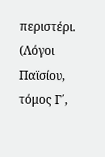περιστέρι.
(Λόγοι Παϊσίου, τόμος Γ΄,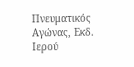Πνευματικός Αγώνας, Εκδ. Ιερού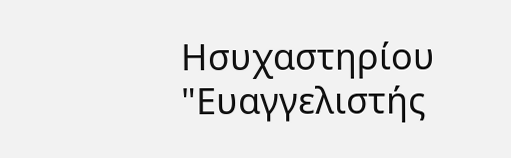Ησυχαστηρίου "Ευαγγελιστής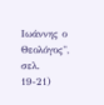Ιωάννης ο Θεολόγος", σελ. 19-21)